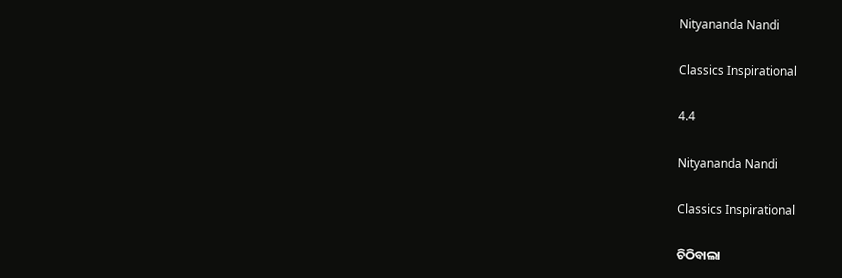Nityananda Nandi

Classics Inspirational

4.4

Nityananda Nandi

Classics Inspirational

ଚିଠିବାଲା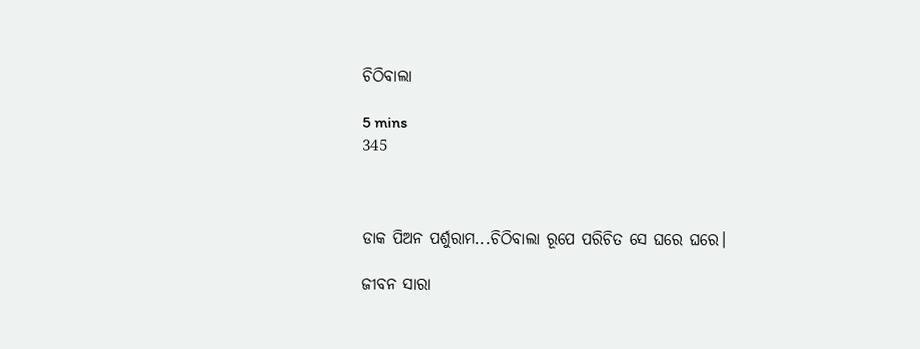ଚିଠିବାଲା

5 mins
345



ଡାକ ପିଅନ ପର୍ଶୁରାମ...ଚିଠିବାଲା ରୂପେ ପରିଚିତ ସେ ଘରେ ଘରେ।

ଜୀବନ ସାରା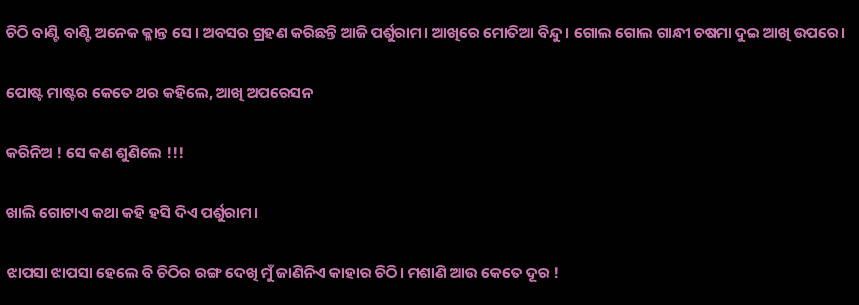ଚିଠି ବାଣ୍ଟି ବାଣ୍ଟି ଅନେକ କ୍ଳାନ୍ତ ସେ । ଅବସର ଗ୍ରହଣ କରିଛନ୍ତି ଆଜି ପର୍ଶୁରାମ। ଆଖିରେ ମୋତିଆ ବିନ୍ଦୁ। ଗୋଲ ଗୋଲ ଗାନ୍ଧୀ ଚଷମା ଦୁଇ ଆଖି ଉପରେ।

ପୋଷ୍ଟ ମାଷ୍ଟର କେତେ ଥର କହିଲେ, ଆଖି ଅପରେସନ

କରିନିଅ ! ସେ କଣ ଶୁଣିଲେ !!!

ଖାଲି ଗୋଟାଏ କଥା କହି ହସି ଦିଏ ପର୍ଶୁରାମ।

ଝାପସା ଝାପସା ହେଲେ ବି ଚିଠିର ରଙ୍ଗ ଦେଖି ମୁଁ ଜାଣିନିଏ କାହାର ଚିଠି। ମଶାଣି ଆଉ କେତେ ଦୂର !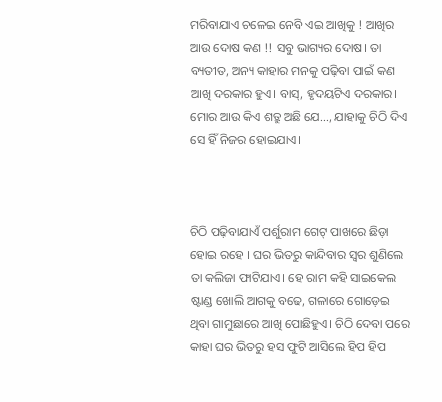ମରିବାଯାଏ ଚଳେଇ ନେବି ଏଇ ଆଖିକୁ ! ଆଖିର ଆଉ ଦୋଷ କଣ !! ସବୁ ଭାଗ୍ୟର ଦୋଷ। ତା ବ୍ୟତୀତ, ଅନ୍ୟ କାହାର ମନକୁ ପଢ଼ିବା ପାଇଁ କଣ ଆଖି ଦରକାର ହୁଏ। ବାସ୍, ହୃଦୟଟିଏ ଦରକାର। ମୋର ଆଉ କିଏ ଶତ୍ରୁ ଅଛି ଯେ..., ଯାହାକୁ ଚିଠି ଦିଏ ସେ ହିଁ ନିଜର ହୋଇଯାଏ।



ଚିଠି ପଢ଼ିବାଯାଏଁ ପର୍ଶୁରାମ ଗେଟ୍ ପାଖରେ ଛିଡ଼ା ହୋଇ ରହେ । ଘର ଭିତରୁ କାନ୍ଦିବାର ସ୍ଵର ଶୁଣିଲେ ତା କଲିଜା ଫାଟିଯାଏ। ହେ ରାମ କହି ସାଇକେଲ ଷ୍ଟାଣ୍ଡ ଖୋଲି ଆଗକୁ ବଢେ, ଗଳାରେ ଗୋଡ଼େଇ ଥିବା ଗାମୁଛାରେ ଆଖି ପୋଛିହୁଏ। ଚିଠି ଦେବା ପରେ କାହା ଘର ଭିତରୁ ହସ ଫୁଟି ଆସିଲେ ହିପ ହିପ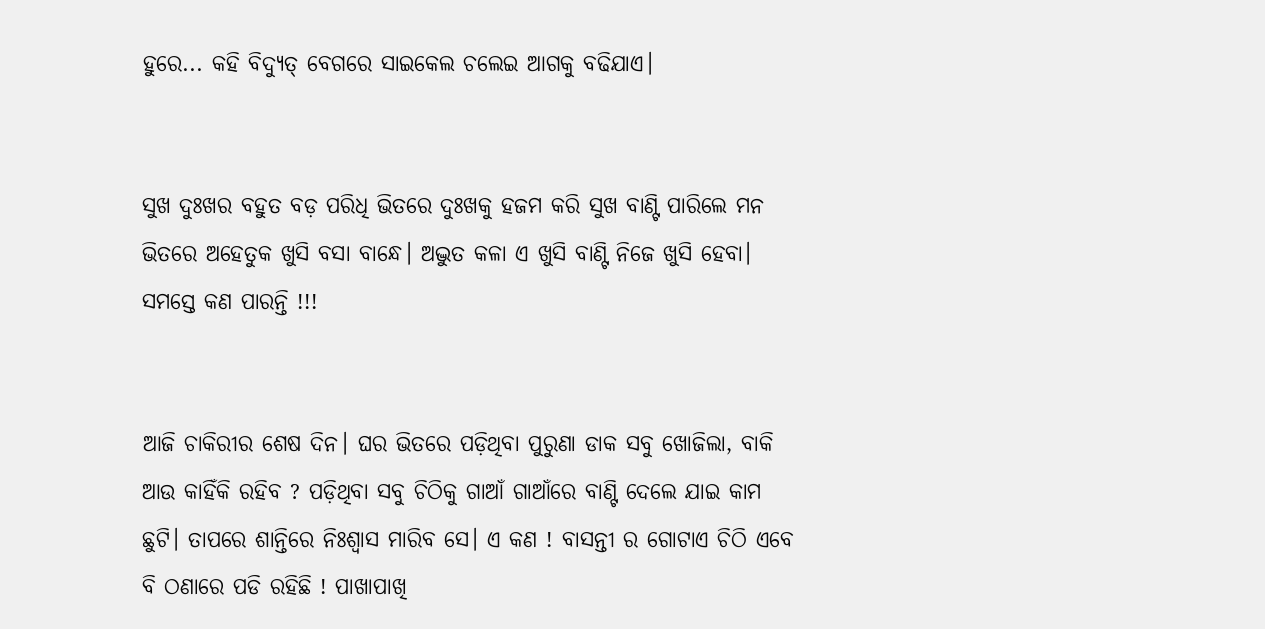ହୁରେ... କହି ବିଦ୍ୟୁତ୍ ବେଗରେ ସାଇକେଲ ଚଲେଇ ଆଗକୁ ବଢିଯାଏ।


ସୁଖ ଦୁଃଖର ବହୁତ ବଡ଼ ପରିଧି ଭିତରେ ଦୁଃଖକୁ ହଜମ କରି ସୁଖ ବାଣ୍ଟି ପାରିଲେ ମନ ଭିତରେ ଅହେତୁକ ଖୁସି ବସା ବାନ୍ଧେ। ଅଦ୍ଭୁତ କଳା ଏ ଖୁସି ବାଣ୍ଟି ନିଜେ ଖୁସି ହେବା। ସମସ୍ତେ କଣ ପାରନ୍ତି !!!


ଆଜି ଚାକିରୀର ଶେଷ ଦିନ। ଘର ଭିତରେ ପଡ଼ିଥିବା ପୁରୁଣା ଡାକ ସବୁ ଖୋଜିଲା, ବାକି ଆଉ କାହିଁକି ରହିବ ? ପଡ଼ିଥିବା ସବୁ ଚିଠିକୁ ଗାଆଁ ଗାଆଁରେ ବାଣ୍ଟି ଦେଲେ ଯାଇ କାମ ଛୁଟି। ତାପରେ ଶାନ୍ତିରେ ନିଃଶ୍ୱାସ ମାରିବ ସେ। ଏ କଣ ! ବାସନ୍ତୀ ର ଗୋଟାଏ ଚିଠି ଏବେ ବି ଠଣାରେ ପଡି ରହିଛି ! ପାଖାପାଖି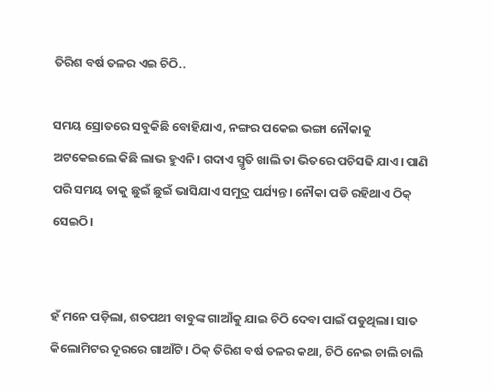ତିରିଶ ବର୍ଷ ତଳର ଏଇ ଚିଠି..

ସମୟ ସ୍ରୋତରେ ସବୁକିଛି ବୋହିଯାଏ, ନଙ୍ଗର ପକେଇ ଭଙ୍ଗା ନୌକାକୁ ଅଟକେଇଲେ କିଛି ଲାଭ ହୁଏନି। ଗଦାଏ ସ୍ମୃତି ଖାଲି ତା ଭିତରେ ପଚିସଢି ଯାଏ। ପାଣି ପରି ସମୟ ତାକୁ ଛୁଇଁ ଛୁଇଁ ଭାସିଯାଏ ସମୁଦ୍ର ପର୍ଯ୍ୟନ୍ତ। ନୌକା ପଡି ରହିଥାଏ ଠିକ୍ ସେଇଠି।


ହଁ ମନେ ପଡ଼ିଲା, ଶତପଥୀ ବାବୁଙ୍କ ଗାଆଁକୁ ଯାଇ ଚିଠି ଦେବା ପାଇଁ ପଡୁଥିଲା। ସାତ କିଲୋମିଟର ଦୂରରେ ଗାଆଁଟି। ଠିକ୍ ତିରିଶ ବର୍ଷ ତଳର କଥା, ଚିଠି ନେଇ ଚାଲି ଚାଲି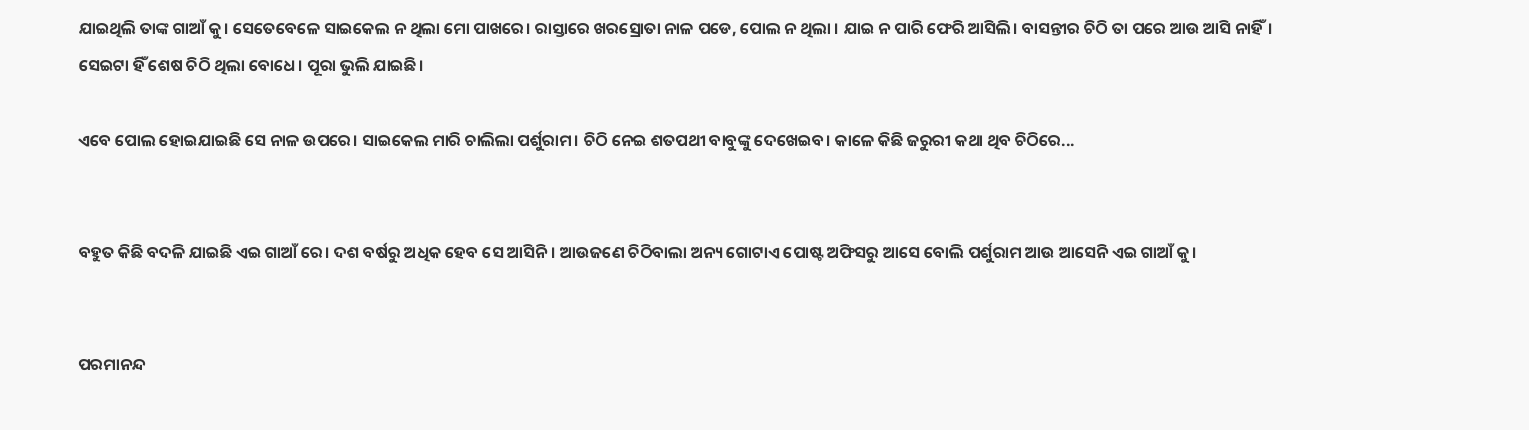ଯାଇଥିଲି ତାଙ୍କ ଗାଆଁ କୁ। ସେତେବେଳେ ସାଇକେଲ ନ ଥିଲା ମୋ ପାଖରେ। ରାସ୍ତାରେ ଖରସ୍ରୋତା ନାଳ ପଡେ, ପୋଲ ନ ଥିଲା । ଯାଇ ନ ପାରି ଫେରି ଆସିଲି। ବାସନ୍ତୀର ଚିଠି ତା ପରେ ଆଉ ଆସି ନାହିଁ। ସେଇଟା ହିଁ ଶେଷ ଚିଠି ଥିଲା ବୋଧେ। ପୂରା ଭୁଲି ଯାଇଛି।

ଏବେ ପୋଲ ହୋଇଯାଇଛି ସେ ନାଳ ଉପରେ। ସାଇକେଲ ମାରି ଚାଲିଲା ପର୍ଶୁରାମ। ଚିଠି ନେଇ ଶତପଥୀ ବାବୁଙ୍କୁ ଦେଖେଇବ। କାଳେ କିଛି ଜରୁରୀ କଥା ଥିବ ଚିଠିରେ...


ବହୁତ କିଛି ବଦଳି ଯାଇଛି ଏଇ ଗାଆଁ ରେ। ଦଶ ବର୍ଷରୁ ଅଧିକ ହେବ ସେ ଆସିନି। ଆଉଜଣେ ଚିଠିବାଲା ଅନ୍ୟ ଗୋଟାଏ ପୋଷ୍ଟ ଅଫିସରୁ ଆସେ ବୋଲି ପର୍ଶୁରାମ ଆଉ ଆସେନି ଏଇ ଗାଆଁ କୁ।


ପରମାନନ୍ଦ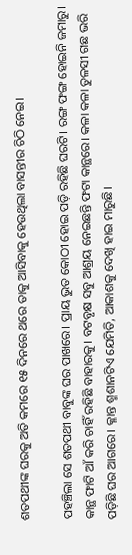ଶତପଥୀଙ୍କ ଘରକୁ ଅତି କମରେ ୧୫ ଦିନରେ ଥରେ ତାକୁ ଆସିବାକୁ ହେଉଥିଲା ବାସନ୍ତୀର ଚିଠି ନେଇ।

ପହଞ୍ଚିଲା ସେ ଶତପଥୀ ବାବୁଙ୍କ ଘର ପାଖରେ। ପ୍ରାୟ ଭୁତ କୋଠୀ ହୋଇ ପଡ଼ି ରହିଛି ଘରଟି। ରଙ୍ଗ ଫଙ୍ଗ ହୋଇନି ଜମାରୁ। କାନ୍ଥ ଫାଟି ଆଁ କରି ଚାହିଁ ରହିଛି ବାହାରକୁ। ବଟବୃକ୍ଷ ସବୁ ଆଶ୍ରୟ ନେଇଛନ୍ତି ଫଟା କାନ୍ଥରେ। କଳା କଳା ତୁଳସୀ ଗଛ ଭରି ପଡ଼ିଛି ଘର ଆଗରେ। କ୍ଳାନ୍ତ ଶ୍ମଶାନଟିଏ ଯେମିତି, ଆକାଶକୁ ଦେଖି ହାଇ ମାରୁଛି।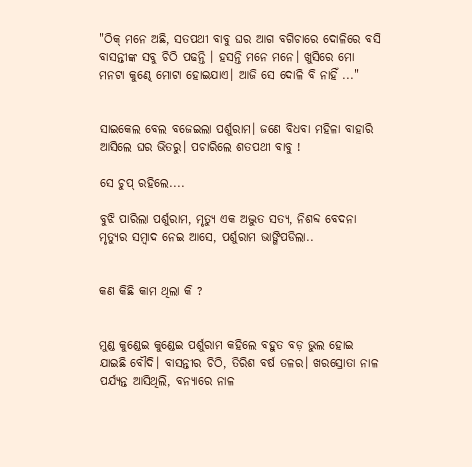"ଠିକ୍ ମନେ ଅଛି, ସତପଥୀ ବାବୁ ଘର ଆଗ ବଗିଚାରେ ଦୋଳିରେ ବସି ବାସନ୍ତୀଙ୍କ ସବୁ ଚିଠି ପଢନ୍ତି । ହସନ୍ତି ମନେ ମନେ। ଖୁସିରେ ମୋ ମନଟା କୁଣ୍ଢେ ମୋଟା ହୋଇଯାଏ। ଆଜି ସେ ଦୋଳି ବି ନାହିଁ ..."


ସାଇକେଲ ବେଲ ବଜେଇଲା ପର୍ଶୁରାମ। ଜଣେ ବିଧବା ମହିଳା ବାହାରି ଆସିଲେ ଘର ଭିତରୁ। ପଚାରିଲେ ଶତପଥୀ ବାବୁ !

ସେ ଚୁପ୍ ରହିଲେ....

ବୁଝି ପାରିଲା ପର୍ଶୁରାମ, ମୃତ୍ୟୁ ଏକ ଅଦ୍ଭୁତ ସତ୍ୟ, ନିଶବ୍ଦ ବେଦନା ମୃତ୍ୟୁର ସମ୍ବାଦ ନେଇ ଆସେ, ପର୍ଶୁରାମ ଭାଙ୍ଗିପଡିଲା..


କଣ କିଛି କାମ ଥିଲା କି ?


ମୁଣ୍ଡ କୁଣ୍ଡେଇ କୁଣ୍ଡେଇ ପର୍ଶୁରାମ କହିଲେ ବହୁତ ବଡ଼ ଭୁଲ ହୋଇ ଯାଇଛି ବୌଦି। ବାସନ୍ତୀର ଚିଠି, ତିରିଶ ବର୍ଷ ତଳର। ଖରସ୍ରୋତା ନାଳ ପର୍ଯ୍ୟନ୍ତ ଆସିଥିଲି, ବନ୍ୟାରେ ନାଳ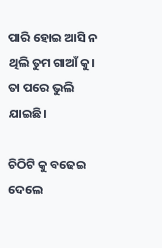ପାରି ହୋଇ ଆସି ନ ଥିଲି ତୁମ ଗାଆଁ କୁ। ତା ପରେ ଭୁଲି ଯାଇଛି।

ଚିଠିଟି କୁ ବଢେଇ ଦେଲେ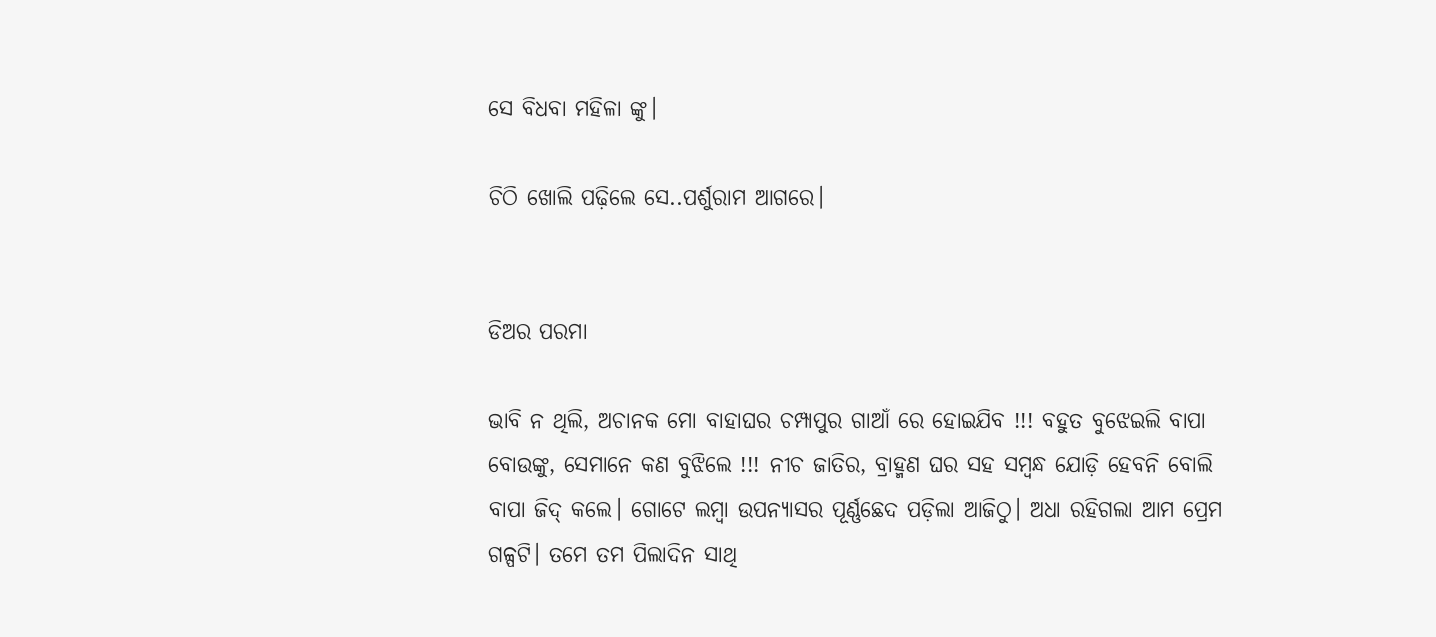ସେ ବିଧବା ମହିଳା ଙ୍କୁ।

ଚିଠି ଖୋଲି ପଢ଼ିଲେ ସେ..ପର୍ଶୁରାମ ଆଗରେ।


ଡିଅର ପରମା

ଭାବି ନ ଥିଲି, ଅଚାନକ ମୋ ବାହାଘର ଚମ୍ପାପୁର ଗାଆଁ ରେ ହୋଇଯିବ !!! ବହୁତ ବୁଝେଇଲି ବାପା ବୋଉଙ୍କୁ, ସେମାନେ କଣ ବୁଝିଲେ !!! ନୀଚ ଜାତିର, ବ୍ରାହ୍ମଣ ଘର ସହ ସମ୍ୱନ୍ଧ ଯୋଡ଼ି ହେବନି ବୋଲି ବାପା ଜିଦ୍ କଲେ। ଗୋଟେ ଲମ୍ବା ଉପନ୍ୟାସର ପୂର୍ଣ୍ଣଛେଦ ପଡ଼ିଲା ଆଜିଠୁ। ଅଧା ରହିଗଲା ଆମ ପ୍ରେମ ଗଳ୍ପଟି। ତମେ ତମ ପିଲାଦିନ ସାଥି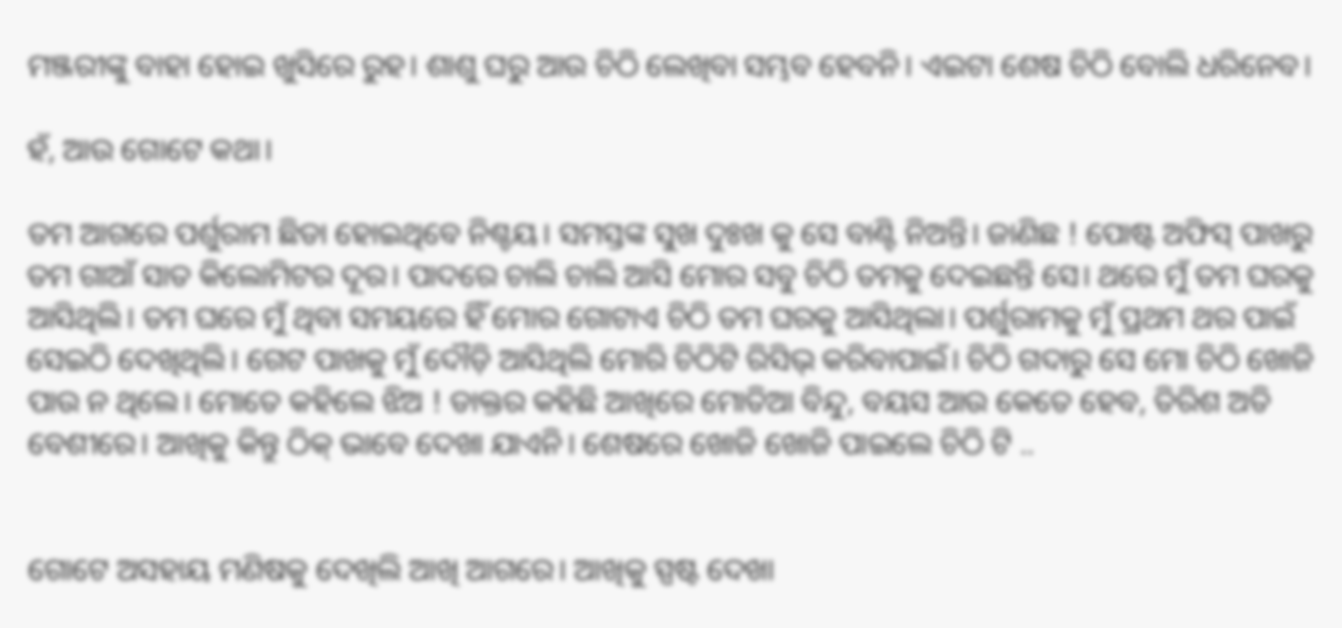ମଞ୍ଜରୀଙ୍କୁ ବାହା ହୋଇ ଖୁସିରେ ରୁହ। ଶାଶୁ ଘରୁ ଆଉ ଚିଠି ଲେଖିବା ସମ୍ଭବ ହେବନି। ଏଇଟା ଶେଷ ଚିଠି ବୋଲି ଧରିନେବ।

ହଁ, ଆଉ ଗୋଟେ କଥା।

ତମ ଆଗରେ ପର୍ଶୁରାମ ଛିଡା ହୋଇଥିବେ ନିଶ୍ଚୟ। ସମସ୍ତଙ୍କ ସୁଖ ଦୁଃଖ କୁ ସେ ବାଣ୍ଟି ନିଅନ୍ତି। ଜାଣିଛ ! ପୋଷ୍ଟ ଅଫିସ୍ ପାଖରୁ ତମ ଗାଆଁ ସାତ କିଲୋମିଟର ଦୂର। ପାଦରେ ଚାଲି ଚାଲି ଆସି ମୋର ସବୁ ଚିଠି ତମକୁ ଦେଇଛନ୍ତି ସେ। ଥରେ ମୁଁ ତମ ଘରକୁ ଆସିଥିଲି। ତମ ଘରେ ମୁଁ ଥିବା ସମୟରେ ହିଁ ମୋର ଗୋଟାଏ ଚିଠି ତମ ଘରକୁ ଆସିଥିଲା। ପର୍ଶୁରାମକୁ ମୁଁ ପ୍ରଥମ ଥର ପାଇଁ ସେଇଠି ଦେଖିଥିଲି। ଗେଟ ପାଖକୁ ମୁଁ ଦୌଡ଼ି ଆସିଥିଲି ମୋରି ଚିଠିଟି ରିସିଭ୍ କରିବାପାଇଁ। ଚିଠି ଗଦାରୁ ସେ ମୋ ଚିଠି ଖୋଜି ପାଉ ନ ଥିଲେ। ମୋତେ କହିଲେ ଝିଅ ! ଡାକ୍ତର କହିଛି ଆଖିରେ ମୋତିଆ ବିନ୍ଦୁ, ବୟସ ଆଉ କେତେ ହେବ, ତିରିଶ ଅତି ବେଶୀରେ। ଆଖିକୁ କିନ୍ତୁ ଠିକ୍ ଭାବେ ଦେଖା ଯାଏନି। ଶେଷରେ ଖୋଜି ଖୋଜି ପାଇଲେ ଚିଠି ଟି ..


ଗୋଟେ ଅସହାୟ ମଣିଷକୁ ଦେଖିଲି ଆଖି ଆଗରେ। ଆଖିକୁ ସ୍ପଷ୍ଟ ଦେଖା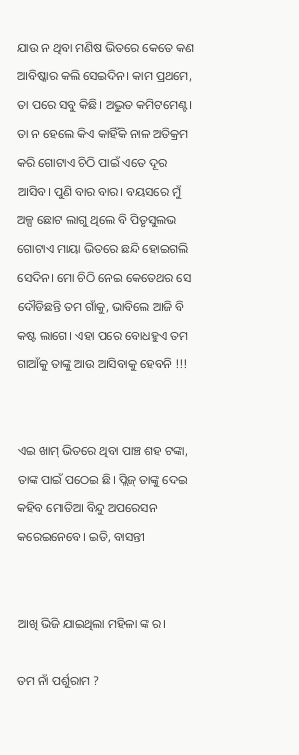ଯାଉ ନ ଥିବା ମଣିଷ ଭିତରେ କେତେ କଣ ଆବିଷ୍କାର କଲି ସେଇଦିନ। କାମ ପ୍ରଥମେ, ତା ପରେ ସବୁ କିଛି। ଅଦ୍ଭୁତ କମିଟମେଣ୍ଟ। ତା ନ ହେଲେ କିଏ କାହିଁକି ନାଳ ଅତିକ୍ରମ କରି ଗୋଟାଏ ଚିଠି ପାଇଁ ଏତେ ଦୂର ଆସିବ। ପୁଣି ବାର ବାର। ବୟସରେ ମୁଁ ଅଳ୍ପ ଛୋଟ ଲାଗୁ ଥିଲେ ବି ପିତୃସୁଲଭ ଗୋଟାଏ ମାୟା ଭିତରେ ଛନ୍ଦି ହୋଇଗଲି ସେଦିନ। ମୋ ଚିଠି ନେଇ କେତେଥର ସେ ଦୌଡିଛନ୍ତି ତମ ଗାଁକୁ, ଭାବିଲେ ଆଜି ବି କଷ୍ଟ ଲାଗେ। ଏହା ପରେ ବୋଧହୁଏ ତମ ଗାଆଁକୁ ତାଙ୍କୁ ଆଉ ଆସିବାକୁ ହେବନି !!!


ଏଇ ଖାମ୍ ଭିତରେ ଥିବା ପାଞ୍ଚ ଶହ ଟଙ୍କା, ତାଙ୍କ ପାଇଁ ପଠେଇ ଛି। ପ୍ଲିଜ୍ ତାଙ୍କୁ ଦେଇ କହିବ ମୋତିଆ ବିନ୍ଦୁ ଅପରେସନ କରେଇନେବେ। ଇତି, ବାସନ୍ତୀ


ଆଖି ଭିଜି ଯାଇଥିଲା ମହିଳା ଙ୍କ ର।

ତମ ନାଁ ପର୍ଶୁରାମ ?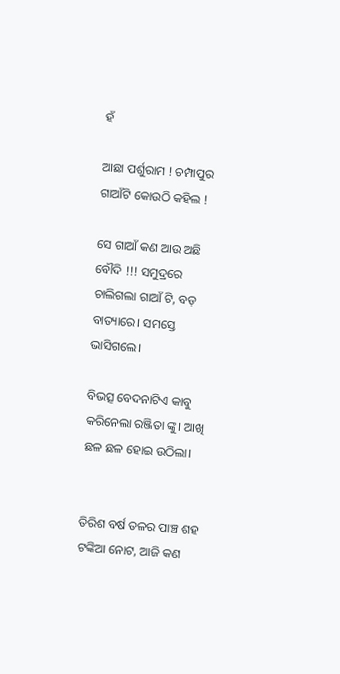ହଁ

ଆଛା ପର୍ଶୁରାମ ! ଚମ୍ପାପୁର ଗାଆଁଟି କୋଉଠି କହିଲ !

ସେ ଗାଆଁ କଣ ଆଉ ଅଛି ବୌଦି !!! ସମୁଦ୍ରରେ ଚାଲିଗଲା ଗାଆଁ ଟି, ବଡ଼ ବାତ୍ୟାରେ। ସମସ୍ତେ ଭାସିଗଲେ।

ବିଭତ୍ସ ବେଦନାଟିଏ କାବୁ କରିନେଲା ରଞ୍ଜିତା ଙ୍କୁ। ଆଖି ଛଳ ଛଳ ହୋଇ ଉଠିଲା।


ତିରିଶ ବର୍ଷ ତଳର ପାଞ୍ଚ ଶହ ଟଙ୍କିଆ ନୋଟ, ଆଜି କଣ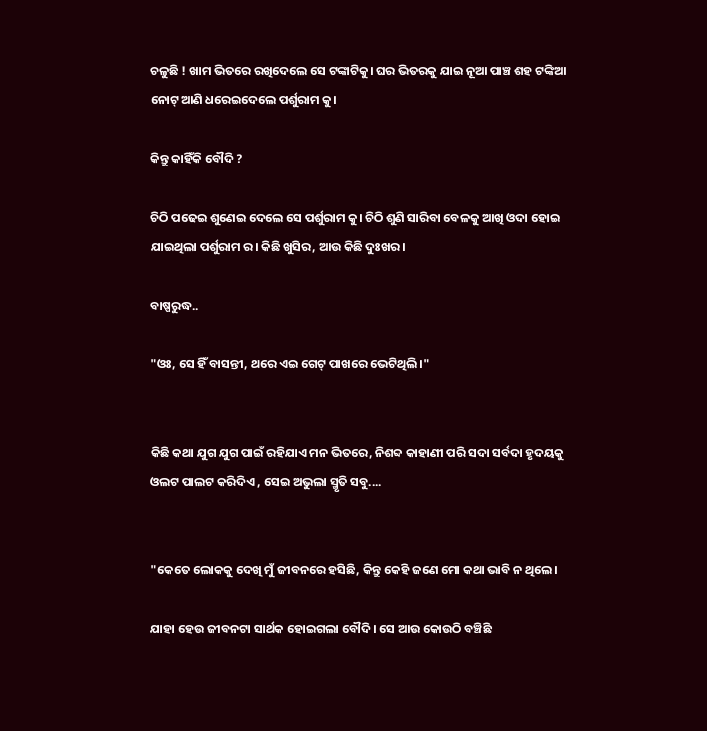ଚଳୁଛି ! ଖାମ ଭିତରେ ରଖିଦେଲେ ସେ ଟଙ୍କାଟିକୁ। ଘର ଭିତରକୁ ଯାଇ ନୂଆ ପାଞ୍ଚ ଶହ ଟଙ୍କିଆ ନୋଟ୍ ଆଣି ଧରେଇଦେଲେ ପର୍ଶୁରାମ କୁ।

କିନ୍ତୁ କାହିଁକି ବୌଦି ?

ଚିଠି ପଢେଇ ଶୁଣେଇ ଦେଲେ ସେ ପର୍ଶୁରାମ କୁ। ଚିଠି ଶୁଣି ସାରିବା ବେଳକୁ ଆଖି ଓଦା ହୋଇ ଯାଇଥିଲା ପର୍ଶୁରାମ ର। କିଛି ଖୁସିର, ଆଉ କିଛି ଦୁଃଖର।

ବାଷ୍ପରୁଦ୍ଧ..

"ଓଃ, ସେ ହିଁ ବାସନ୍ତୀ, ଥରେ ଏଇ ଗେଟ୍ ପାଖରେ ଭେଟିଥିଲି।"


କିଛି କଥା ଯୁଗ ଯୁଗ ପାଇଁ ରହିଯାଏ ମନ ଭିତରେ, ନିଶବ୍ଦ କାହାଣୀ ପରି ସଦା ସର୍ବଦା ହୃଦୟକୁ ଓଲଟ ପାଲଟ କରିଦିଏ , ସେଇ ଅଭୁଲା ସ୍ମୃତି ସବୁ....


"କେତେ ଲୋକକୁ ଦେଖି ମୁଁ ଜୀବନରେ ହସିଛି, କିନ୍ତୁ କେହି ଜଣେ ମୋ କଥା ଭାବି ନ ଥିଲେ।

ଯାହା ହେଉ ଜୀବନଟା ସାର୍ଥକ ହୋଇଗଲା ବୌଦି। ସେ ଆଉ କୋଉଠି ବଞ୍ଚିଛି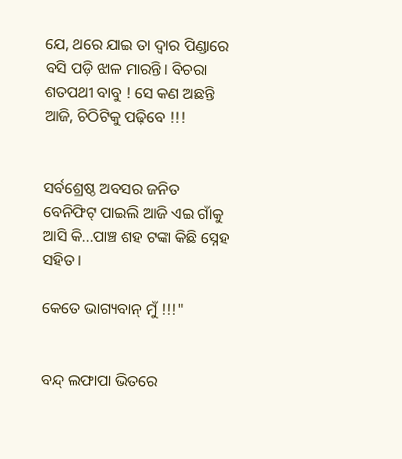ଯେ, ଥରେ ଯାଇ ତା ଦ୍ଵାର ପିଣ୍ଡାରେ ବସି ପଡ଼ି ଝାଳ ମାରନ୍ତି। ବିଚରା ଶତପଥୀ ବାବୁ ! ସେ କଣ ଅଛନ୍ତି ଆଜି, ଚିଠିଟିକୁ ପଢ଼ିବେ !!!


ସର୍ବଶ୍ରେଷ୍ଠ ଅବସର ଜନିତ ବେନିଫିଟ୍ ପାଇଲି ଆଜି ଏଇ ଗାଁକୁ ଆସି କି...ପାଞ୍ଚ ଶହ ଟଙ୍କା କିଛି ସ୍ନେହ ସହିତ।

କେତେ ଭାଗ୍ୟବାନ୍ ମୁଁ !!!"


ବନ୍ଦ୍ ଲଫାପା ଭିତରେ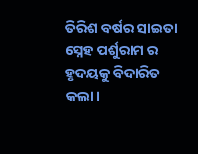ତିରିଶ ବର୍ଷର ସାଇତା ସ୍ନେହ ପର୍ଶୁରାମ ର ହୃଦୟକୁ ବିଦାରିତ କଲା।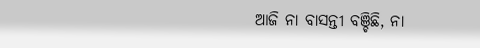ଆଜି ନା ବାସନ୍ତୀ ବଞ୍ଚିଛି, ନା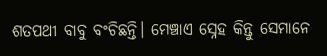ଶତପଥୀ ବାବୁ ବଂଚିଛନ୍ତି। ମେଞ୍ଚାଏ ସ୍ନେହ କିନ୍ତୁ ସେମାନେ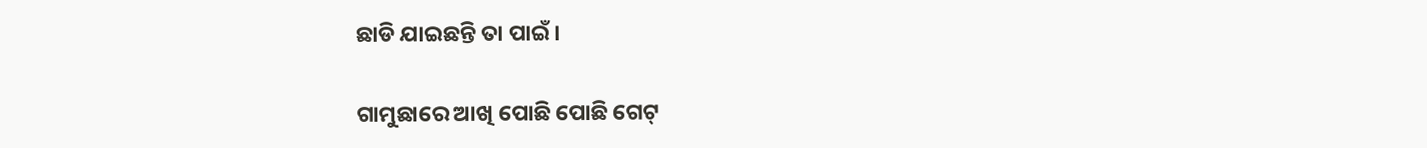ଛାଡି ଯାଇଛନ୍ତି ତା ପାଇଁ।

ଗାମୁଛାରେ ଆଖି ପୋଛି ପୋଛି ଗେଟ୍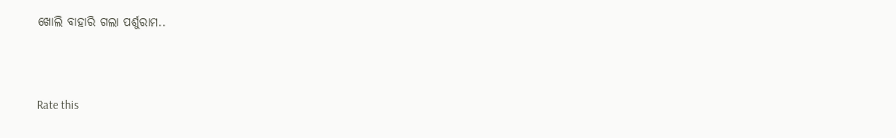ଖୋଲି ବାହାରି ଗଲା ପର୍ଶୁରାମ..



Rate this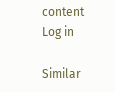content
Log in

Similar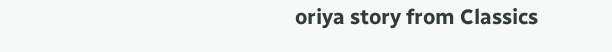oriya story from Classics